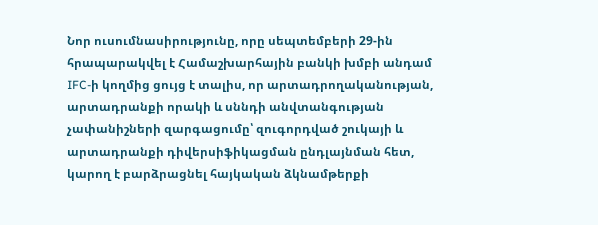Նոր ուսումնասիրությունը, որը սեպտեմբերի 29-ին հրապարակվել է Համաշխարհային բանկի խմբի անդամ IFC-ի կողմից ցույց է տալիս, որ արտադրողականության, արտադրանքի որակի և սննդի անվտանգության չափանիշների զարգացումը՝ զուգորդված շուկայի և արտադրանքի դիվերսիֆիկացման ընդլայնման հետ, կարող է բարձրացնել հայկական ձկնամթերքի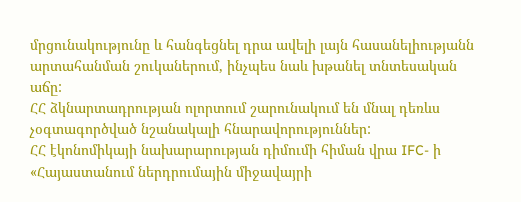մրցունակությունը և հանգեցնել դրա ավելի լայն հասանելիությանն արտահանման շուկաներում, ինչպես նաև խթանել տնտեսական աճը:
ՀՀ ձկնարտադրության ոլորտում շարունակում են մնալ դեռևս չօգտագործված նշանակալի հնարավորություններ:
ՀՀ էկոնոմիկայի նախարարության դիմումի հիման վրա IFC- ի «Հայաստանում ներդրումային միջավայրի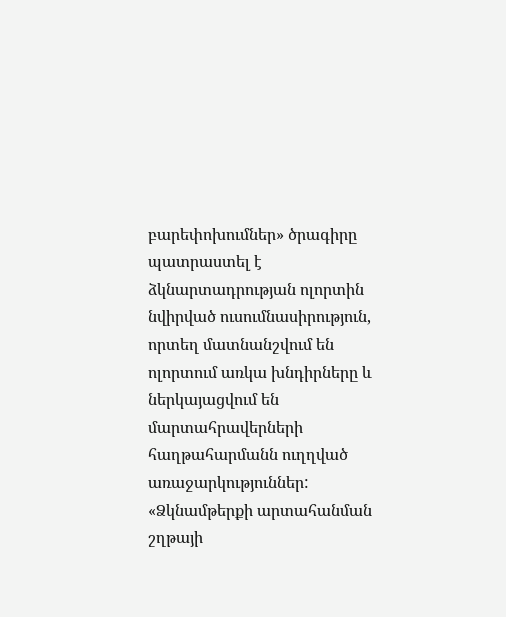բարեփոխումներ» ծրագիրը պատրաստել է ձկնարտադրության ոլորտին նվիրված ուսումնասիրություն, որտեղ մատնանշվում են ոլորտում առկա խնդիրները և ներկայացվում են մարտահրավերների հաղթահարմանն ուղղված առաջարկություններ:
«Ձկնամթերքի արտահանման շղթայի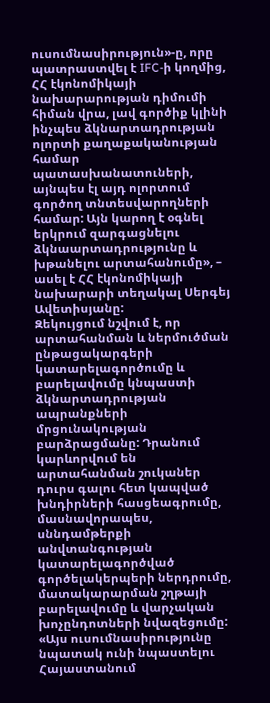ուսումնասիրություն»-ը, որը պատրաստվել է IFC-ի կողմից, ՀՀ էկոնոմիկայի նախարարության դիմումի հիման վրա, լավ գործիք կլինի ինչպես ձկնարտադրության ոլորտի քաղաքականության համար պատասխանատուների, այնպես էլ այդ ոլորտում գործող տնտեսվարողների համար: Այն կարող է օգնել երկրում զարգացնելու ձկնաարտադրությունը և խթանելու արտահանումը», – ասել է ՀՀ էկոնոմիկայի նախարարի տեղակալ Սերգեյ Ավետիսյանը:
Զեկույցում նշվում է, որ արտահանման և ներմուծման ընթացակարգերի կատարելագործումը և բարելավումը կնպաստի ձկնարտադրության ապրանքների մրցունակության բարձրացմանը: Դրանում կարևորվում են արտահանման շուկաներ դուրս գալու հետ կապված խնդիրների հասցեագրումը, մասնավորապես, սննդամթերքի անվտանգության կատարելագործված գործելակերպերի ներդրումը, մատակարարման շղթայի բարելավումը և վարչական խոչընդոտների նվազեցումը:
«Այս ուսումնասիրությունը նպատակ ունի նպաստելու Հայաստանում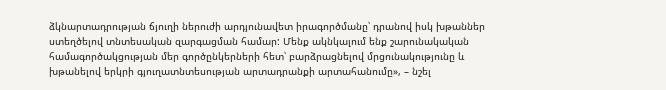ձկնարտադրության ճյուղի ներուժի արդյունավետ իրագործմանը՝ դրանով իսկ խթաններ ստեղծելով տնտեսական զարգացման համար: Մենք ակնկալում ենք շարունակական համագործակցության մեր գործընկերների հետ՝ բարձրացնելով մրցունակությունը և խթանելով երկրի գյուղատնտեսության արտադրանքի արտահանումը», – նշել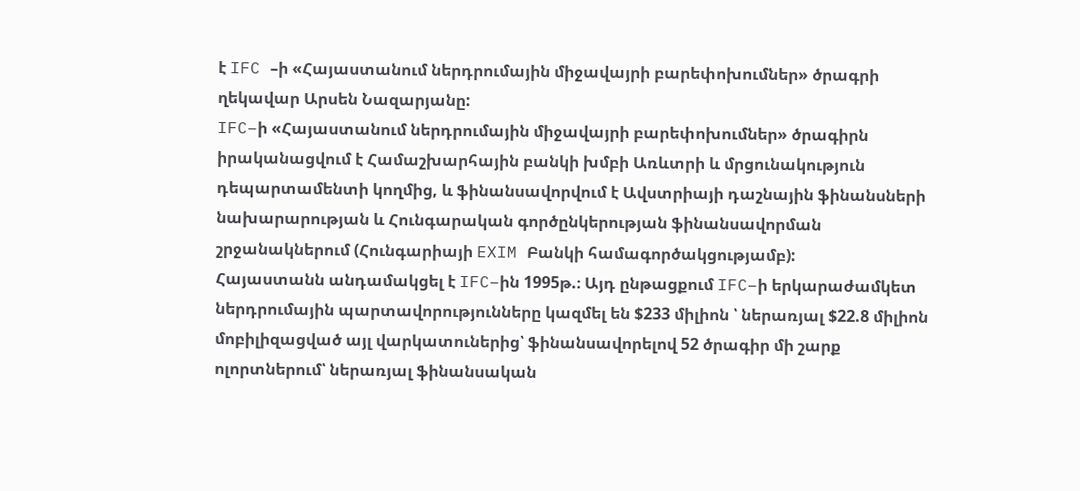է IFC –ի «Հայաստանում ներդրումային միջավայրի բարեփոխումներ» ծրագրի ղեկավար Արսեն Նազարյանը:
IFC–ի «Հայաստանում ներդրումային միջավայրի բարեփոխումներ» ծրագիրն իրականացվում է Համաշխարհային բանկի խմբի Առևտրի և մրցունակություն դեպարտամենտի կողմից, և ֆինանսավորվում է Ավստրիայի դաշնային ֆինանսների նախարարության և Հունգարական գործընկերության ֆինանսավորման շրջանակներում (Հունգարիայի EXIM Բանկի համագործակցությամբ):
Հայաստանն անդամակցել է IFC–ին 1995թ.։ Այդ ընթացքում IFC–ի երկարաժամկետ ներդրումային պարտավորությունները կազմել են $233 միլիոն ՝ ներառյալ $22.8 միլիոն մոբիլիզացված այլ վարկատուներից՝ ֆինանսավորելով 52 ծրագիր մի շարք ոլորտներում՝ ներառյալ ֆինանսական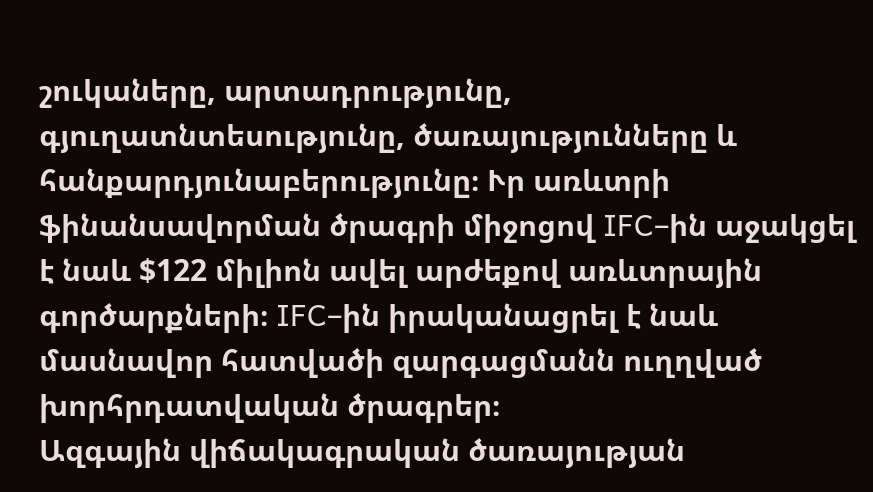շուկաները, արտադրությունը, գյուղատնտեսությունը, ծառայությունները և հանքարդյունաբերությունը։ Ւր առևտրի ֆինանսավորման ծրագրի միջոցով IFC–ին աջակցել է նաև $122 միլիոն ավել արժեքով առևտրային գործարքների։ IFC–ին իրականացրել է նաև մասնավոր հատվածի զարգացմանն ուղղված խորհրդատվական ծրագրեր։
Ազգային վիճակագրական ծառայության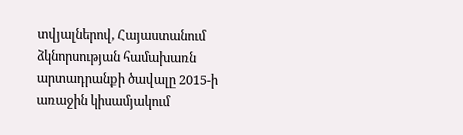տվյալներով, Հայաստանում ձկնորսության համախառն արտադրանքի ծավալը 2015-ի առաջին կիսամյակում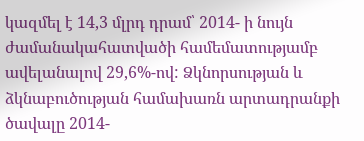կազմել է 14,3 մլրդ դրամ՝ 2014- ի նույն ժամանակահատվածի համեմատությամբ ավելանալով 29,6%-ով: Ձկնորսության և ձկնաբուծության համախառն արտադրանքի ծավալը 2014-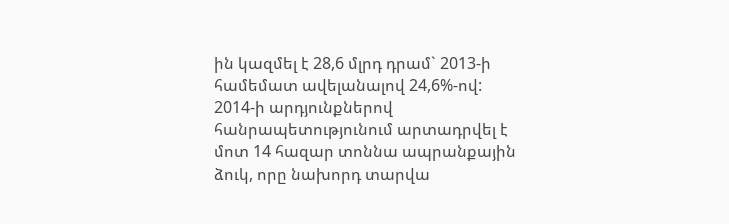ին կազմել է 28,6 մլրդ դրամ` 2013-ի համեմատ ավելանալով 24,6%-ով: 2014-ի արդյունքներով հանրապետությունում արտադրվել է մոտ 14 հազար տոննա ապրանքային ձուկ, որը նախորդ տարվա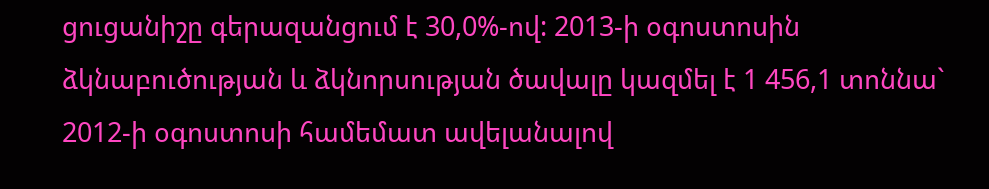ցուցանիշը գերազանցում է 30,0%-ով: 2013-ի օգոստոսին ձկնաբուծության և ձկնորսության ծավալը կազմել է 1 456,1 տոննա` 2012-ի օգոստոսի համեմատ ավելանալով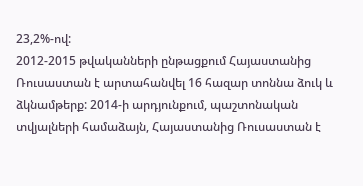23,2%-ով:
2012-2015 թվականների ընթացքում Հայաստանից Ռուսաստան է արտահանվել 16 հազար տոննա ձուկ և ձկնամթերք: 2014-ի արդյունքում, պաշտոնական տվյալների համաձայն, Հայաստանից Ռուսաստան է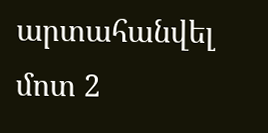արտահանվել մոտ 2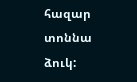հազար տոննա ձուկ: